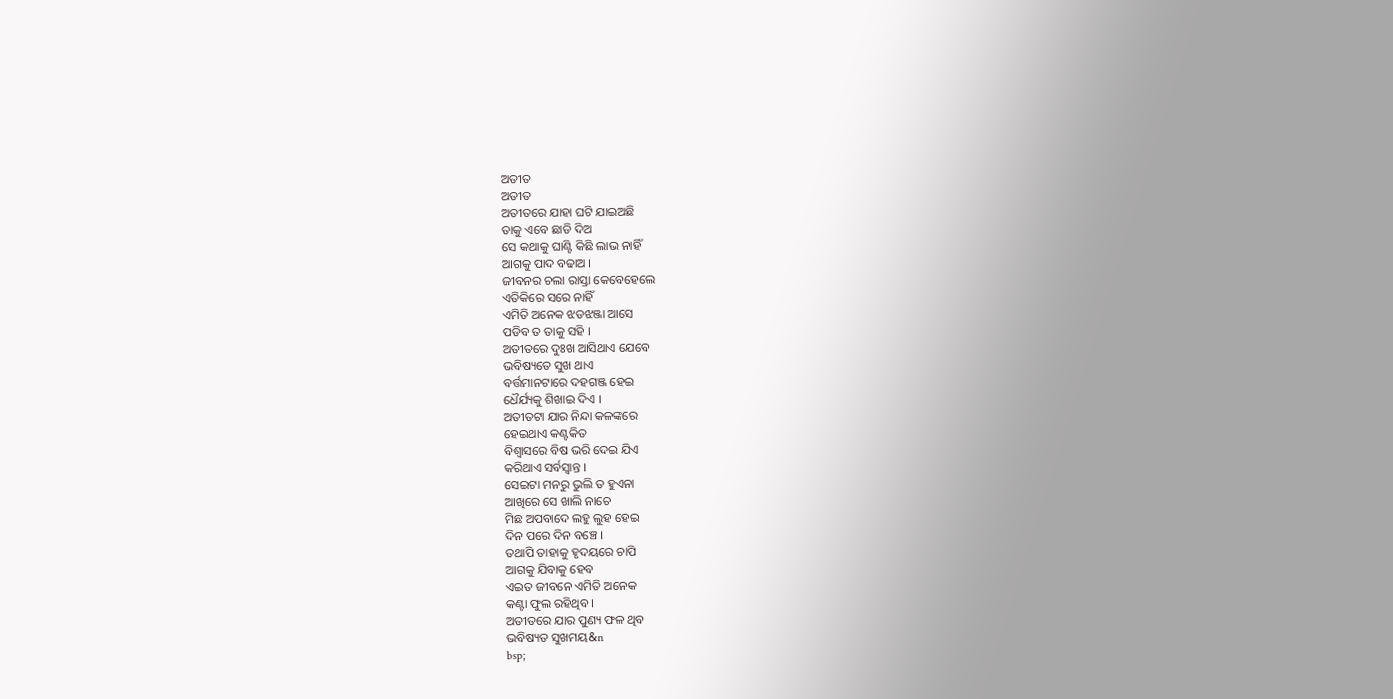ଅତୀତ
ଅତୀତ
ଅତୀତରେ ଯାହା ଘଟି ଯାଇଅଛି
ତାକୁ ଏବେ ଛାଡି ଦିଅ
ସେ କଥାକୁ ଘାଣ୍ଟି କିଛି ଲାଭ ନାହିଁ
ଆଗକୁ ପାଦ ବଢାଅ ।
ଜୀବନର ଚଲା ରାସ୍ତା କେବେହେଲେ
ଏତିକିରେ ସରେ ନାହିଁ
ଏମିତି ଅନେକ ଝଡଝଞ୍ଜା ଆସେ
ପଡିବ ତ ତାକୁ ସହି ।
ଅତୀତରେ ଦୁଃଖ ଆସିଥାଏ ଯେବେ
ଭବିଷ୍ୟତେ ସୁଖ ଥାଏ
ବର୍ତ୍ତମାନଟାରେ ଦହଗଞ୍ଜ ହେଇ
ଧୈର୍ଯ୍ୟକୁ ଶିଖାଇ ଦିଏ ।
ଅତୀତଟା ଯାର ନିନ୍ଦା କଳଙ୍କରେ
ହେଇଥାଏ କଣ୍ଟକିତ
ବିଶ୍ୱାସରେ ବିଷ ଭରି ଦେଇ ଯିଏ
କରିଥାଏ ସର୍ବସ୍ବାନ୍ତ ।
ସେଇଟା ମନରୁ ଭୁଲି ତ ହୁଏନା
ଆଖିରେ ସେ ଖାଲି ନାଚେ
ମିଛ ଅପବାଦେ ଲହୁ ଲୁହ ହେଇ
ଦିନ ପରେ ଦିନ ବଞ୍ଚେ ।
ତଥାପି ତାହାକୁ ହୃଦୟରେ ଚାପି
ଆଗକୁ ଯିବାକୁ ହେବ
ଏଇତ ଜୀବନେ ଏମିତି ଅନେକ
କଣ୍ଟା ଫୁଲ ରହିଥିବ ।
ଅତୀତରେ ଯାର ପୁଣ୍ୟ ଫଳ ଥିବ
ଭବିଷ୍ୟତ ସୁଖମୟ&n
bsp;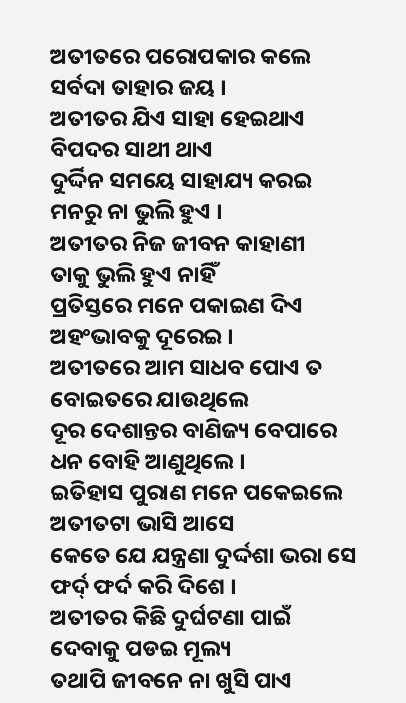ଅତୀତରେ ପରୋପକାର କଲେ
ସର୍ବଦା ତାହାର ଜୟ ।
ଅତୀତର ଯିଏ ସାହା ହେଇଥାଏ
ବିପଦର ସାଥୀ ଥାଏ
ଦୁର୍ଦ୍ଦିନ ସମୟେ ସାହାଯ୍ୟ କରଇ
ମନରୁ ନା ଭୁଲି ହୁଏ ।
ଅତୀତର ନିଜ ଜୀବନ କାହାଣୀ
ତାକୁ ଭୁଲି ହୁଏ ନାହିଁ
ପ୍ରତିସ୍ତରେ ମନେ ପକାଇଣ ଦିଏ
ଅହଂଭାବକୁ ଦୂରେଇ ।
ଅତୀତରେ ଆମ ସାଧବ ପୋଏ ତ
ବୋଇତରେ ଯାଉଥିଲେ
ଦୂର ଦେଶାନ୍ତର ବାଣିଜ୍ୟ ବେପାରେ
ଧନ ବୋହି ଆଣୁଥିଲେ ।
ଇତିହାସ ପୁରାଣ ମନେ ପକେଇଲେ
ଅତୀତଟା ଭାସି ଆସେ
କେତେ ଯେ ଯନ୍ତ୍ରଣା ଦୁର୍ଦ୍ଦଶା ଭରା ସେ
ଫର୍ଦ୍ ଫର୍ଦ କରି ଦିଶେ ।
ଅତୀତର କିଛି ଦୁର୍ଘଟଣା ପାଇଁ
ଦେବାକୁ ପଡଇ ମୂଲ୍ୟ
ତଥାପି ଜୀବନେ ନା ଖୁସି ପାଏ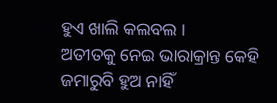ହୁଏ ଖାଲି କଲବଲ ।
ଅତୀତକୁ ନେଇ ଭାରାକ୍ରାନ୍ତ କେହି
ଜମାରୁବି ହୁଅ ନାହିଁ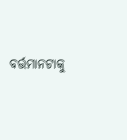ବର୍ତ୍ତମାନଟାକୁ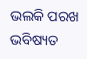ଭଲକି ପରଖ
ଭବିଷ୍ୟତ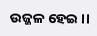ଉଜ୍ଜଳ ହେଇ ।।